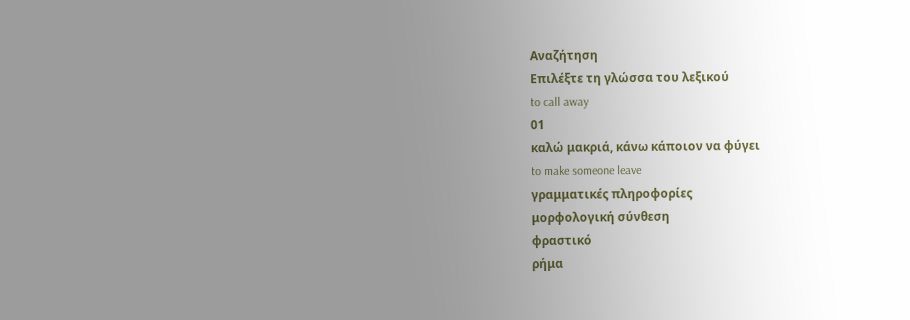Αναζήτηση
Επιλέξτε τη γλώσσα του λεξικού
to call away
01
καλώ μακριά, κάνω κάποιον να φύγει
to make someone leave
γραμματικές πληροφορίες
μορφολογική σύνθεση
φραστικό
ρήμα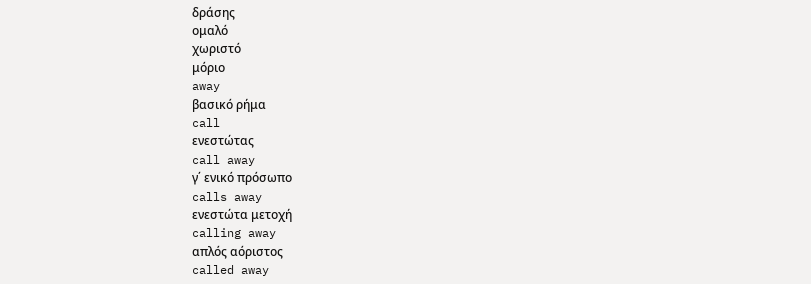δράσης
ομαλό
χωριστό
μόριο
away
βασικό ρήμα
call
ενεστώτας
call away
γ΄ ενικό πρόσωπο
calls away
ενεστώτα μετοχή
calling away
απλός αόριστος
called away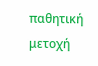παθητική μετοχή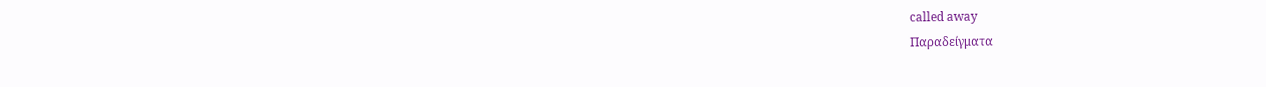called away
Παραδείγματα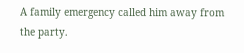A family emergency called him away from the party.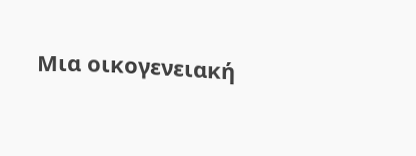Μια οικογενειακή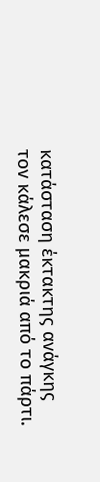κατάσταση έκτακτης ανάγκης τον κάλεσε μακριά από το πάρτι.